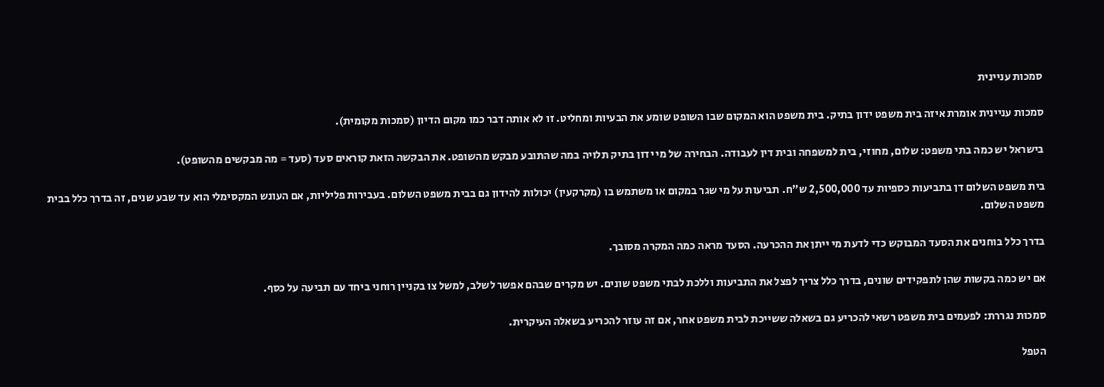סמכות עניינית

סמכות עניינית אומרת איזה בית משפט ידון בתיק. בית משפט הוא המקום שבו השופט שומע את הבעיות ומחליט. זו לא אותה דבר כמו מקום הדיון (סמכות מקומית).

בישראל יש כמה בתי משפט: שלום, מחוזי, בית למשפחה ובית דין לעבודה. הבחירה של מי ידון בתיק תלויה במה שהתובע מבקש מהשופט. את הבקשה הזאת קוראים סעד (סעד = מה מבקשים מהשופט).

בית משפט השלום דן בתביעות כספיות עד 2,500,000 ש"ח. תביעות על מי שגר במקום או משתמש בו (מקרקעין) יכולות להידון גם בבית משפט השלום. בעבירות פליליות, אם העונש המקסימלי הוא עד שבע שנים, זה בדרך כלל בבית משפט השלום.

בדרך כלל בוחנים את הסעד המבוקש כדי לדעת מי ייתן את ההכרעה. הסעד מראה כמה המקרה מסובך.

אם יש כמה בקשות שהן לתפקידים שונים, בדרך כלל צריך לפצל את התביעות וללכת לבתי משפט שונים. יש מקרים שבהם אפשר לשלב, למשל צו בקניין רוחני ביחד עם תביעה על כסף.

סמכות נגררת: לפעמים בית משפט רשאי להכריע גם בשאלה ששייכת לבית משפט אחר, אם זה עוזר להכריע בשאלה העיקרית.

הטפל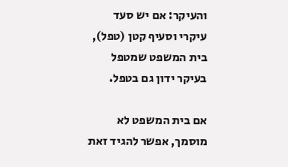והעיקר: אם יש סעד עיקרי וסעיף קטן (טפל), בית המשפט שמטפל בעיקר ידון גם בטפל.

אם בית המשפט לא מוסמך, אפשר להגיד זאת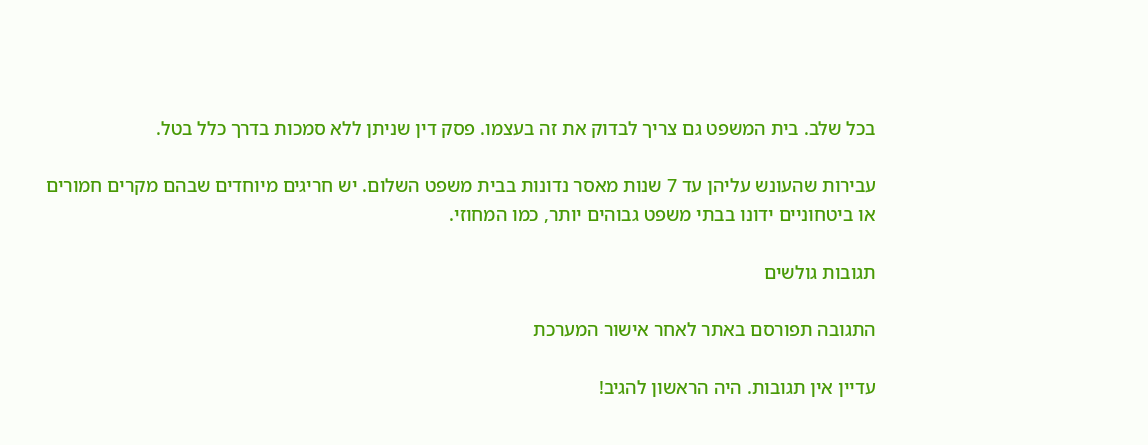בכל שלב. בית המשפט גם צריך לבדוק את זה בעצמו. פסק דין שניתן ללא סמכות בדרך כלל בטל.

עבירות שהעונש עליהן עד 7 שנות מאסר נדונות בבית משפט השלום. יש חריגים מיוחדים שבהם מקרים חמורים או ביטחוניים ידונו בבתי משפט גבוהים יותר, כמו המחוזי.

תגובות גולשים

התגובה תפורסם באתר לאחר אישור המערכת

עדיין אין תגובות. היה הראשון להגיב!